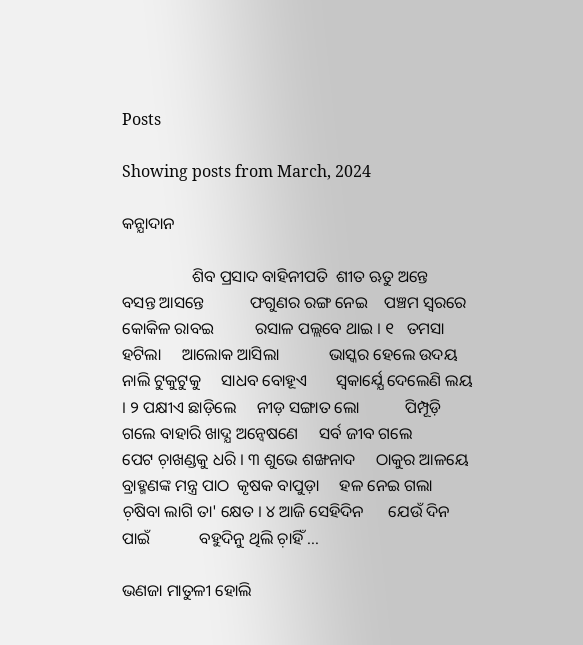Posts

Showing posts from March, 2024

କନ୍ଯାଦାନ

                 ଶିବ ପ୍ରସାଦ ବାହିନୀପତି  ଶୀତ ଋତୁ ଅନ୍ତେ     ବସନ୍ତ ଆସନ୍ତେ           ଫଗୁଣର ରଙ୍ଗ ନେଇ    ପଞ୍ଚମ ସ୍ବରରେ     କୋକିଳ ରାବଇ          ରସାଳ ପଲ୍ଲବେ ଥାଇ । ୧   ତମସା ହଟିଲା     ଆଲୋକ ଆସିଲା            ଭାସ୍କର ହେଲେ ଉଦୟ    ନାଲି ଟୁକୁଟୁକୁ     ସାଧବ ବୋହୂଏ       ସ୍ବକାର୍ଯ୍ଯେ ଦେଲେଣି ଲୟ । ୨ ପକ୍ଷୀଏ ଛାଡ଼ିଲେ     ନୀଡ଼ ସଙ୍ଗାତ ଲୋ           ପିମ୍ପୂଡ଼ି ଗଲେ ବାହାରି ଖାଦ୍ଯ ଅନ୍ବେଷଣେ     ସର୍ବ ଜୀବ ଗଲେ         ପେଟ ଚ଼ାଖଣ୍ଡକୁ ଧରି । ୩ ଶୁଭେ ଶଙ୍ଖନାଦ     ଠାକୁର ଆଳୟେ          ବ୍ରାହ୍ମଣଙ୍କ ମନ୍ତ୍ର ପାଠ  କୃଷକ ବାପୁଡ଼ା     ହଳ ନେଇ ଗଲା     ଚ଼ଷିବା ଲାଗି ତା' କ୍ଷେତ । ୪ ଆଜି ସେହିଦିନ      ଯେଉଁ ଦିନ ପାଇଁ            ବହୁଦିନୁ ଥିଲି ଚ଼ାହିଁ ...

ଭଣଜା ମାତୁଳୀ ହୋଲି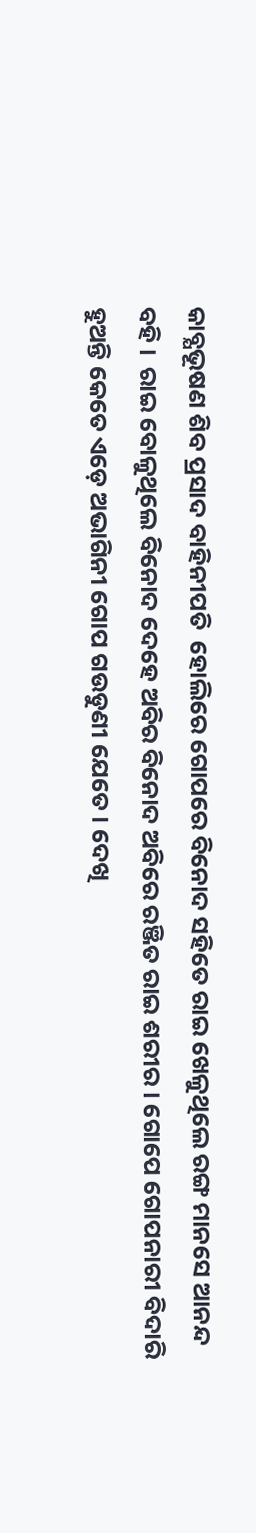କାବ୍ଯଭୂଷଣ ଶିବ ପ୍ରସାଦ ବାହିନୀପତି  ହୋଲିରେ ଗୋପରେ ବିନୋଦ ସହିତେ ରାଇ ଖେଳୁଥିଲେ ରଙ୍ଗ ମାନସେ ଆନନ୍ଦ ବହି ।  ରାଇ ବୋଳୁଥିଲେ ବିନୋଦ ଦେହେ ଅବିର ବିନୋଦ ଅବିରେ ରଞ୍ଜିତ ରାଇ ଶରୀର । ଗୋପେ ଗୋପନାରୀ ବିଦାରି ହୁଅନ୍ତି କେତେ ଏଡ଼େ ଅଭାଗିନୀ ଗୋପ ଗଉଡୁଣୀ ଯେତେ । ଦେଖି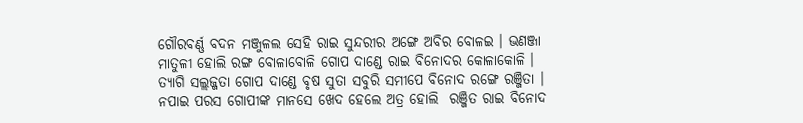ଗୌରବର୍ଣ୍ଣ ବଦନ ମଞ୍ଜୁଳଲ ସେହି ରାଇ ସୁନ୍ଦରୀର ଅଙ୍ଗେ ଅବିର ବୋଳଇ । ଭଣଞ୍ଜା ମାତୁଳୀ ହୋଲି ରଙ୍ଗ ବୋଳାବୋଳି ଗୋପ ଦାଣ୍ଡେ ରାଇ ବିନୋଦର କୋଳାକୋଳି । ତ୍ଯାଗି ସଲ୍ଲଜ୍ଜତା ଗୋପ ଦାଣ୍ଡେ ବୃଷ ସୁତା ସବୁରି ସମୀପେ ବିନୋଦ ରଙ୍ଗେ ରଞ୍ଜିତା । ନପାଇ ପରସ ଗୋପୀଙ୍କ ମାନସେ ଖେଦ ହେଲେ ଅତ୍ର ହୋଲି  ରଞ୍ଜିତ ରାଇ ବିନୋଦ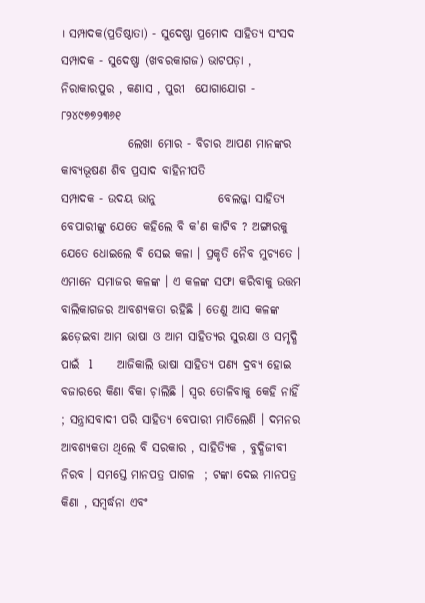। ସମ୍ପାଦକ(ପ୍ରତିଷ୍ଠାତା) - ସୁଦେଷ୍ଣା ପ୍ରମୋଦ ସାହିତ୍ଯ ସଂସଦ  ସମ୍ପାଦକ - ସୁଦେଷ୍ଣା (ଖବରକାଗଜ) ଭାଟପଡ଼ା , ନିରାକାରପୁର , କଣାସ , ପୁରୀ  ଯୋଗାଯୋଗ - ୮୨୪୯୭୭୨୩୬୧
              ଲେଖା ମୋର - ବିଚାର ଆପଣ ମାନଙ୍କର                କାବ୍ଯଭୂଷଣ ଶିବ ପ୍ରସାଦ ବାହିନୀପତି                        ସମ୍ପାଦକ - ଉଦୟ ଭାନୁ             ବେଲଜ୍ଜା ସାହିତ୍ଯ ବେପାରୀଙ୍କୁ ଯେତେ କହିଲେ ବି କ'ଣ କାଟିବ ? ଅଙ୍ଗାରକୁ ଯେତେ ଧୋଇଲେ ବି ସେଇ କଳା । ପ୍ରକୃତି ନୈବ ମୁଚ୍ଯତେ । ଏମାନେ ସମାଜର କଳଙ୍କ । ଏ କଳଙ୍କ ସଫା କରିବାକୁ ଉତ୍ତମ ବାଲିକାଗଜର ଆବଶ୍ଯକତା ରହିଛି । ତେଣୁ ଆସ କଳଙ୍କ ଛଡ଼େଇବା ଆମ ଭାଷା ଓ ଆମ ସାହିତ୍ୟର ସୁରକ୍ଷା ଓ ସମୃଦ୍ଧି ପାଇଁ  l        ଆଜିକାଲି ଭାଷା ସାହିତ୍ଯ ପଣ୍ଯ ଦ୍ରବ୍ଯ ହୋଇ ବଜାରରେ କିଣା ବିକା ଚ଼ାଲିଛି । ସ୍ବର ତୋଳିବାକୁ କେହି ନାହିଁ ; ସନ୍ତ୍ରାସବାଦୀ ପରି ସାହିତ୍ଯ ବେପାରୀ ମାତିଲେଣି । ଦମନର ଆବଶ୍ଯକତା ଥିଲେ ବି ସରକାର , ସାହିତ୍ଯିକ , ବୁଦ୍ଧିଜୀବୀ ନିରବ । ସମସ୍ତେ ମାନପତ୍ର ପାଗଳ  ; ଟଙ୍କା ଦେଇ ମାନପତ୍ର କିଣା , ସମ୍ବର୍ଦ୍ଧନା ଏବଂ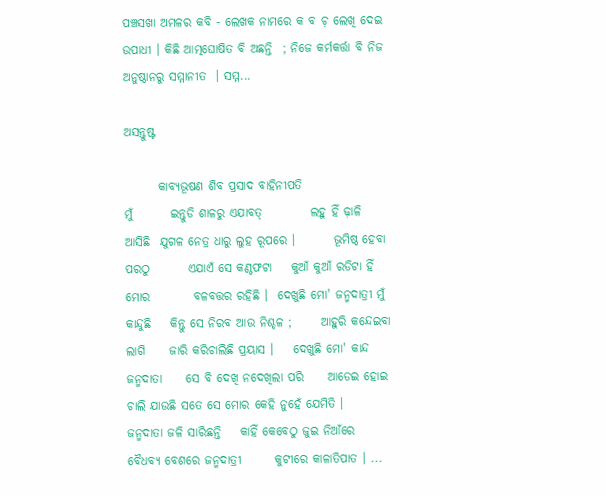ପଞ୍ଚସଖା ଅମଳର କବି - ଲେଖକ ନାମରେ କ ବ ଚ଼ ଲେଖି ଦେଇ ଉପାଧୀ । କିଛି ଆତ୍ମଘୋଷିତ ବି ଅଛନ୍ତି  ; ନିଜେ କର୍ମକର୍ତ୍ତା ବି ନିଜ ଅନୁଷ୍ଠାନରୁ ସମ୍ମାନୀତ  । ସମ୍ମ...

ଅସନ୍ତୁଷ୍ଟ

       କାବ୍ଯଭୂଷଣ ଶିବ ପ୍ରସାଦ ବାହିନୀପତି                                            ମୁଁ        ଇନ୍ତୁଡି ଶାଳରୁ ଏଯାବତ୍‌          ଲହୁ ହିଁ ଢ଼ାଳି ଆସିଛି  ଯୁଗଳ ନେତ୍ର ଧାରୁ ଲୁହ ରୂପରେ ।        ଭୂମିଷ୍ଠ ହେବା ପରଠୁ        ଏଯାଏଁ ସେ କଣ୍ଠଫଟା    କୁଆଁ କୁଆଁ ରଡିଟା ହିଁ ମୋର         ବଳବତ୍ତର ରହିଛି ।  ଦେଖୁଛି ମୋ' ଜନ୍ମଦାତ୍ରୀ ମୁଁ କାନ୍ଦୁଛି    କିନ୍ତୁ ସେ ନିରବ ଆଉ ନିଶ୍ଚଳ ;      ଆହୁରି କନ୍ଦେଇବା ଲାଗି     ଜାରି କରିଚାଲିଛି ପ୍ରୟାସ ।    ଦେଖୁଛି ମୋ' କାନ୍ଦ ଜନ୍ମଦାତା     ସେ ବି ଦେଖି ନଦେଖିଲା ପରି     ଆଡେଇ ହୋଇ ଚାଲି ଯାଉଛି ସତେ ସେ ମୋର କେହି ନୁହେଁ ଯେମିତି ।       ଜନ୍ମଦାତା ଜଳି ସାରିଛନ୍ତି    କାହିଁ କେବେଠୁ ଜୁଇ ନିଆଁରେ     ବୈଧବ୍ୟ ବେଶରେ ଜନ୍ମଦାତ୍ରୀ       କୁଟୀରେ କାଳାତିପାତ । ...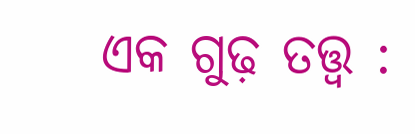ଏକ ଗୁଢ଼ ତତ୍ତ୍ବ :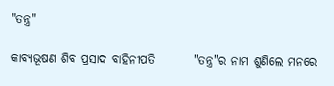"ତନ୍ତ୍ର"

କାବ୍ଯଭୂଷଣ ଶିବ ପ୍ରସାଦ ବାହିନୀପତି        "ତନ୍ତ୍ର"ର ନାମ ଶୁଣିଲେ ମନରେ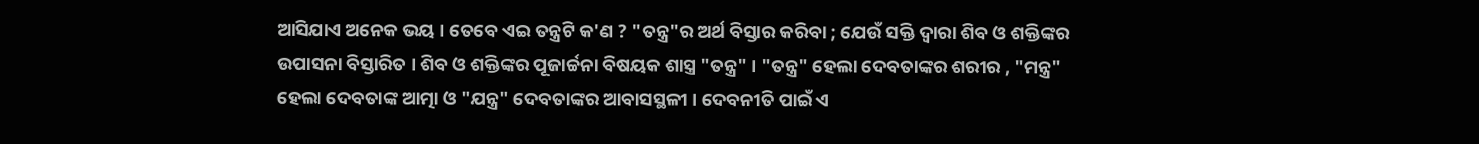ଆସିଯାଏ ଅନେକ ଭୟ । ତେବେ ଏଇ ତନ୍ତ୍ରଟି କ'ଣ ? "ତନ୍ତ୍ର"ର ଅର୍ଥ ବିସ୍ତାର କରିବା ; ଯେଉଁ ସକ୍ତି ଦ୍ବାରା ଶିବ ଓ ଶକ୍ତିଙ୍କର ଉପାସନା ବିସ୍ତାରିତ । ଶିବ ଓ ଶକ୍ତିଙ୍କର ପୂଜାର୍ଚ୍ଚନା ବିଷୟକ ଶାସ୍ତ୍ର "ତନ୍ତ୍ର" । "ତନ୍ତ୍ର" ହେଲା ଦେବତାଙ୍କର ଶରୀର , "ମନ୍ତ୍ର" ହେଲା ଦେବତାଙ୍କ ଆତ୍ମା ଓ "ଯନ୍ତ୍ର" ଦେବତାଙ୍କର ଆବାସସ୍ଥଳୀ । ଦେବନୀତି ପାଇଁ ଏ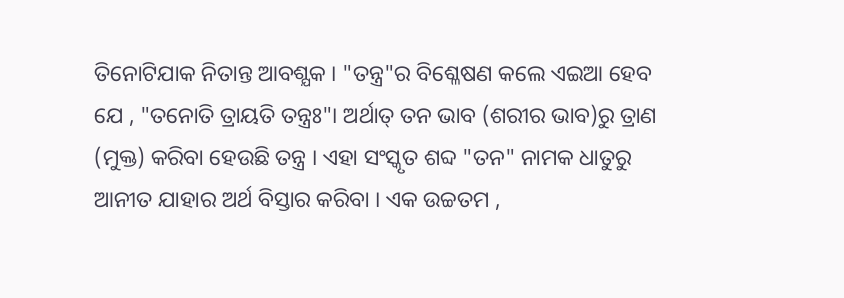ତିନୋଟିଯାକ ନିତାନ୍ତ ଆବଶ୍ଯକ । "ତନ୍ତ୍ର"ର ବିଶ୍ଳେଷଣ କଲେ ଏଇଆ ହେବ ଯେ , "ତନୋତି ତ୍ରାୟତି ତନ୍ତ୍ରଃ"। ଅର୍ଥାତ୍ ତନ ଭାବ (ଶରୀର ଭାବ)ରୁ ତ୍ରାଣ (ମୁକ୍ତ) କରିବା ହେଉଛି ତନ୍ତ୍ର । ଏହା ସଂସ୍କୃତ ଶବ୍ଦ "ତନ" ନାମକ ଧାତୁରୁ ଆନୀତ ଯାହାର ଅର୍ଥ ବିସ୍ତାର କରିବା । ଏକ ଉଚ୍ଚତମ ,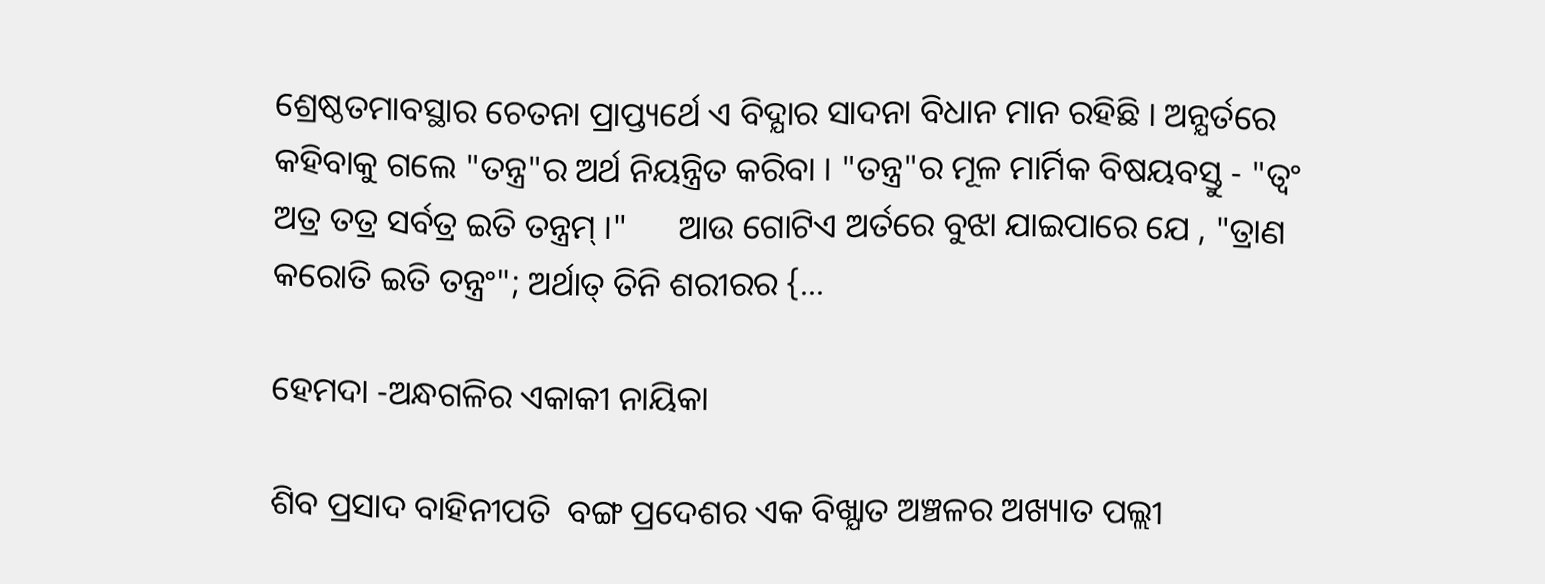ଶ୍ରେଷ୍ଠତମାବସ୍ଥାର ଚେତନା ପ୍ରାପ୍ତ୍ୟର୍ଥେ ଏ ବିଦ୍ଯାର ସାଦନା ବିଧାନ ମାନ ରହିଛି । ଅନ୍ଯର୍ତରେ କହିବାକୁ ଗଲେ "ତନ୍ତ୍ର"ର ଅର୍ଥ ନିୟନ୍ତ୍ରିତ କରିବା । "ତନ୍ତ୍ର"ର ମୂଳ ମାର୍ମିକ ବିଷୟବସ୍ତୁ - "ତ୍ବଂ ଅତ୍ର ତତ୍ର ସର୍ବତ୍ର ଇତି ତନ୍ତ୍ରମ୍‌ ।"      ଆଉ ଗୋଟିଏ ଅର୍ତରେ ବୁଝା ଯାଇପାରେ ଯେ , "ତ୍ରାଣ କରୋତି ଇତି ତନ୍ତ୍ରଂ"; ଅର୍ଥାତ୍ ତିନି ଶରୀରର {...

ହେମଦା -ଅନ୍ଧଗଳିର ଏକାକୀ ନାୟିକା

ଶିବ ପ୍ରସାଦ ବାହିନୀପତି  ବଙ୍ଗ ପ୍ରଦେଶର ଏକ ବିଖ୍ଯାତ ଅଞ୍ଚଳର ଅଖ୍ୟାତ ପଲ୍ଲୀ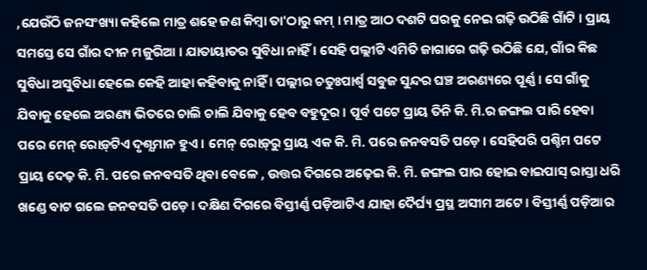,ଯେଉଁଠି ଜନସଂଖ୍ୟା କହିଲେ ମାତ୍ର ଶହେ ଜଣ କିମ୍ବା ତା'ଠାରୁ କମ୍‌ । ମାତ୍ର ଆଠ ଦଶଟି ଘରକୁ ନେଇ ଗଢ଼ି ଉଠିଛି ଗାଁଟି । ପ୍ରାୟ ସମସ୍ତେ ସେ ଗାଁର ଦୀନ ମଜୁରିଆ । ଯାତାୟାତର ସୁବିଧା ନାହିଁ । ସେହି ପଲ୍ଲୀଟି ଏମିତି ଜାଗାରେ ଗଢ଼ି ଉଠିଛି ଯେ, ଗାଁର କିଛ ସୁବିଧା ଅସୁବିଧା ହେଲେ କେହି ଆହା କହିବାକୁ ନାହିଁ । ପଲ୍ଲୀର ଚତୁଃପାର୍ଶ୍ୱ ସବୁଜ ସୁନ୍ଦର ଘଞ୍ଚ ଅରଣ୍ୟରେ ପୂର୍ଣ୍ଣ । ସେ ଗାଁକୁ ଯିବାକୁ ହେଲେ ଅରଣ୍ୟ ଭିତରେ ଚାଲି ଚାଲି ଯିବାକୁ ହେବ ବହୁଦୂର । ପୂର୍ବ ପଟେ ପ୍ରାୟ ତିନି କି. ମି.ର ଜଙ୍ଗଲ ପାରି ହେବା ପରେ ମେନ୍‌ ରୋଡ଼୍‌ଟିଏ ଦୃଶ୍ଯମାନ ହୁଏ । ମେନ୍‌ ରୋଡ଼୍‌ରୁ ପ୍ରାୟ ଏକ କି. ମି. ପରେ ଜନବସତି ପଡ଼େ । ସେହିପରି ପଶ୍ଚିମ ପଟେ ପ୍ରାୟ ଦେଢ଼ କି. ମି. ପରେ ଜନବସତି ଥିବା ବେଳେ , ଉତ୍ତର ଦିଗରେ ଅଢ଼େଇ କି. ମି. ଜଙ୍ଗଲ ପାର ହୋଇ ବାଇପାସ୍‌ ରାସ୍ତା ଧରି ଖଣ୍ଡେ ବାଟ ଗଲେ ଜନବସତି ପଡ଼େ । ଦକ୍ଷିଣ ଦିଗରେ ବିସ୍ତୀର୍ଣ୍ଣ ପଡ଼ିଆଟିଏ ଯାହା ଦୈର୍ଘ୍ୟ ପ୍ରସ୍ଥ ଅସୀମ ଅଟେ । ବିସ୍ତୀର୍ଣ୍ଣ ପଡ଼ିଆର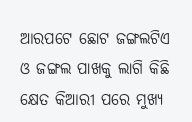ଆରପଟେ ଛୋଟ ଜଙ୍ଗଲଟିଏ ଓ ଜଙ୍ଗଲ ପାଖକୁ ଲାଗି କିଛି କ୍ଷେତ କିଆରୀ ପରେ ମୁଖ୍ଯ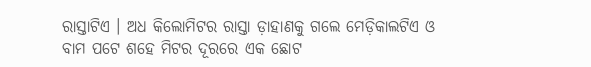ରାସ୍ତାଟିଏ । ଅଧ କିଲୋମିଟର ରାସ୍ତା ଡ଼ାହାଣକୁ ଗଲେ ମେଡ଼ିକାଲଟିଏ ଓ ବାମ ପଟେ ଶହେ ମିଟର ଦୂରରେ ଏକ ଛୋଟ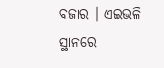ବଜାର । ଏଇଭଳି ସ୍ଥାନରେ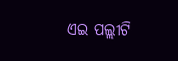ଏଇ ପଲ୍ଲୀଟି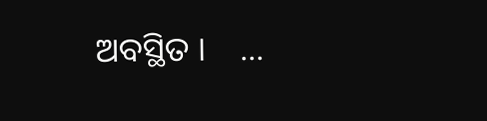ଅବସ୍ଥିତ ।    ...